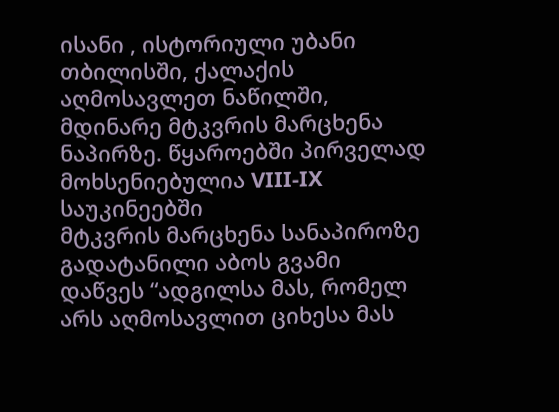ისანი , ისტორიული უბანი თბილისში, ქალაქის აღმოსავლეთ ნაწილში, მდინარე მტკვრის მარცხენა ნაპირზე. წყაროებში პირველად მოხსენიებულია VIII-IX საუკინეებში
მტკვრის მარცხენა სანაპიროზე გადატანილი აბოს გვამი დაწვეს “ადგილსა მას, რომელ არს აღმოსავლით ციხესა მას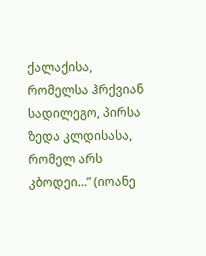ქალაქისა, რომელსა ჰრქვიან სადილეგო, პირსა ზედა კლდისასა, რომელ არს კბოდეი…” (იოანე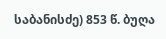საბანისძე) 853 წ. ბუღა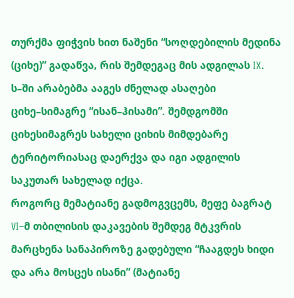თურქმა ფიჭვის ხით ნაშენი “სოღდებილის მედინა (ციხე)” გადაწვა, რის შემდეგაც მის ადგილას IX. ს–ში არაბებმა ააგეს ძნელად ასაღები ციხე–სიმაგრე “ისან–ჰისამი”. შემდგომში ციხესიმაგრეს სახელი ციხის მიმდებარე ტერიტორიასაც დაერქვა და იგი ადგილის საკუთარ სახელად იქცა.
როგორც მემატიანე გადმოგვცემს, მეფე ბაგრატ VI–მ თბილისის დაკავების შემდეგ მტკვრის მარცხენა სანაპიროზე გადებული “ჩააგდეს ხიდი და არა მოსცეს ისანი” (მატიანე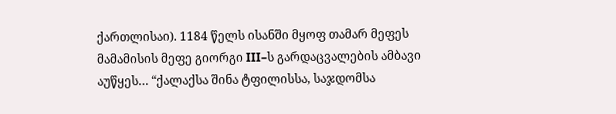ქართლისაი). 1184 წელს ისანში მყოფ თამარ მეფეს მამამისის მეფე გიორგი III–ს გარდაცვალების ამბავი აუწყეს… “ქალაქსა შინა ტფილისსა, საჯდომსა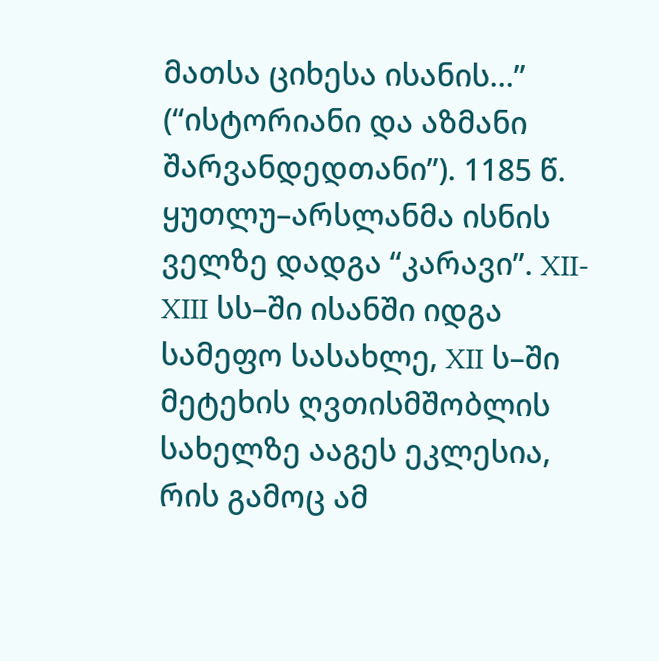მათსა ციხესა ისანის…” (“ისტორიანი და აზმანი შარვანდედთანი”). 1185 წ. ყუთლუ–არსლანმა ისნის ველზე დადგა “კარავი”. XII-XIII სს–ში ისანში იდგა სამეფო სასახლე, XII ს–ში მეტეხის ღვთისმშობლის სახელზე ააგეს ეკლესია, რის გამოც ამ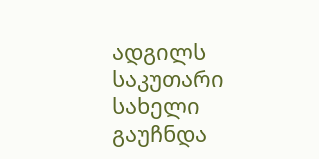ადგილს საკუთარი სახელი გაუჩნდა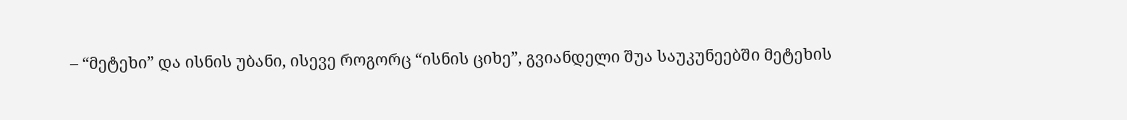– “მეტეხი” და ისნის უბანი, ისევე როგორც “ისნის ციხე”, გვიანდელი შუა საუკუნეებში მეტეხის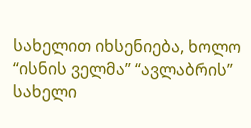სახელით იხსენიება, ხოლო “ისნის ველმა” “ავლაბრის” სახელი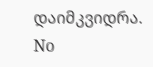დაიმკვიდრა.
No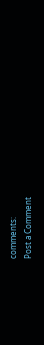comments:
Post a Comment